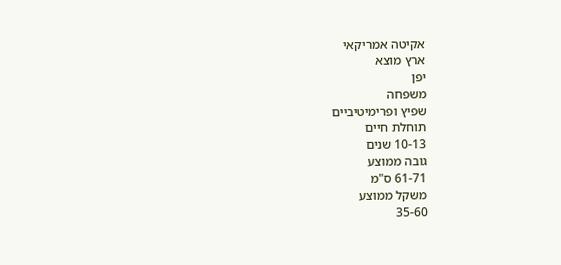אקיטה אמריקאי
ארץ מוצא
יפן
משפחה
שפיץ ופרימיטיביים
תוחלת חיים
10-13 שנים
גובה ממוצע
61-71 ס"מ
משקל ממוצע
35-60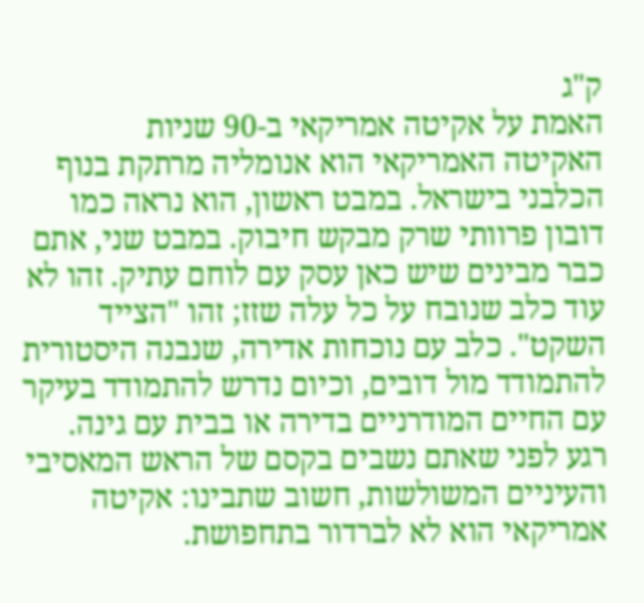ק"ג
האמת על אקיטה אמריקאי ב-90 שניות
האקיטה האמריקאי הוא אנומליה מרתקת בנוף הכלבני בישראל. במבט ראשון, הוא נראה כמו דובון פרוותי שרק מבקש חיבוק. במבט שני, אתם כבר מבינים שיש כאן עסק עם לוחם עתיק. זהו לא עוד כלב שנובח על כל עלה שזז; זהו "הצייד השקט". כלב עם נוכחות אדירה, שנבנה היסטורית להתמודד מול דובים, וכיום נדרש להתמודד בעיקר עם החיים המודרניים בדירה או בבית עם גינה.
רגע לפני שאתם נשבים בקסם של הראש המאסיבי והעיניים המשולשות, חשוב שתבינו: אקיטה אמריקאי הוא לא לברדור בתחפושת.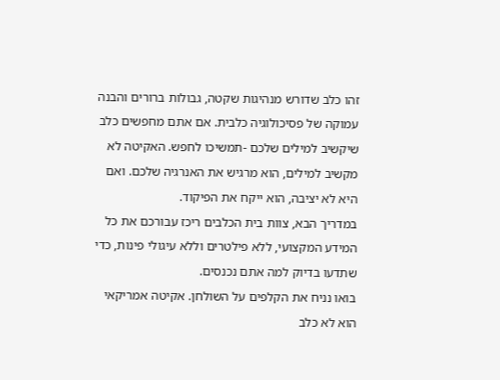זהו כלב שדורש מנהיגות שקטה, גבולות ברורים והבנה עמוקה של פסיכולוגיה כלבית. אם אתם מחפשים כלב שיקשיב למילים שלכם -תמשיכו לחפש. האקיטה לא מקשיב למילים, הוא מרגיש את האנרגיה שלכם. ואם היא לא יציבה, הוא ייקח את הפיקוד.
במדריך הבא, צוות בית הכלבים ריכז עבורכם את כל המידע המקצועי, ללא פילטרים וללא עיגולי פינות, כדי שתדעו בדיוק למה אתם נכנסים.
בואו נניח את הקלפים על השולחן. אקיטה אמריקאי הוא לא כלב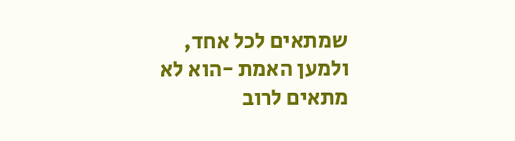שמתאים לכל אחד, ולמען האמת -הוא לא מתאים לרוב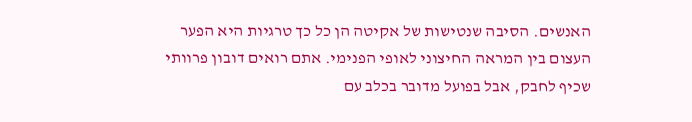האנשים. הסיבה שנטישות של אקיטה הן כל כך טרגיות היא הפער העצום בין המראה החיצוני לאופי הפנימי. אתם רואים דובון פרוותי שכיף לחבק, אבל בפועל מדובר בכלב עם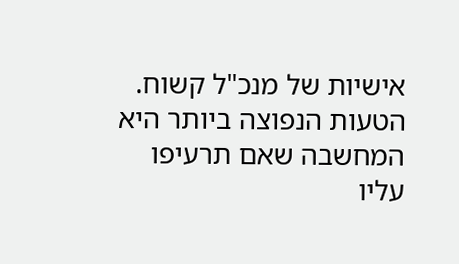אישיות של מנכ"ל קשוח.
הטעות הנפוצה ביותר היא המחשבה שאם תרעיפו עליו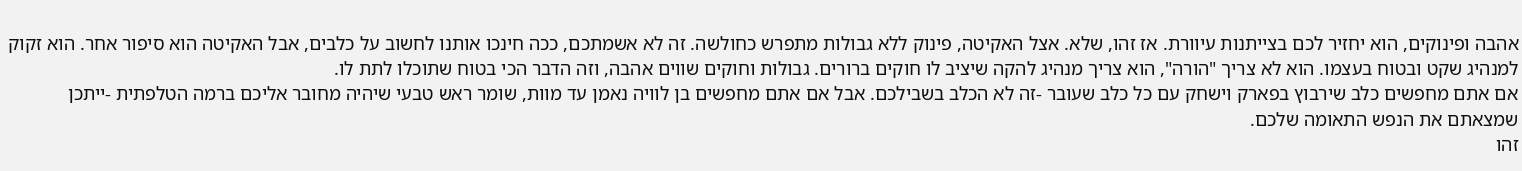אהבה ופינוקים, הוא יחזיר לכם בצייתנות עיוורת. אז זהו, שלא. אצל האקיטה, פינוק ללא גבולות מתפרש כחולשה. זה לא אשמתכם, ככה חינכו אותנו לחשוב על כלבים, אבל האקיטה הוא סיפור אחר. הוא זקוק למנהיג שקט ובטוח בעצמו. הוא לא צריך "הורה", הוא צריך מנהיג להקה שיציב לו חוקים ברורים. גבולות וחוקים שווים אהבה, וזה הדבר הכי בטוח שתוכלו לתת לו.
אם אתם מחפשים כלב שירבוץ בפארק וישחק עם כל כלב שעובר -זה לא הכלב בשבילכם. אבל אם אתם מחפשים בן לוויה נאמן עד מוות, שומר ראש טבעי שיהיה מחובר אליכם ברמה הטלפתית -ייתכן שמצאתם את הנפש התאומה שלכם.
זהו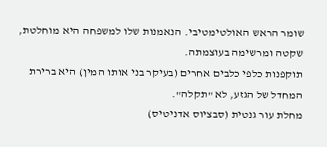שומר הראש האולטימטיבי. הנאמנות שלו למשפחה היא מוחלטת, שקטה ומרשימה בעוצמתה.
תוקפנות כלפי כלבים אחרים (בעיקר בני אותו המין) היא ברירת המחדל של הגזע, לא "תקלה".
מחלת עור גנטית (סבציוס אדניטיס)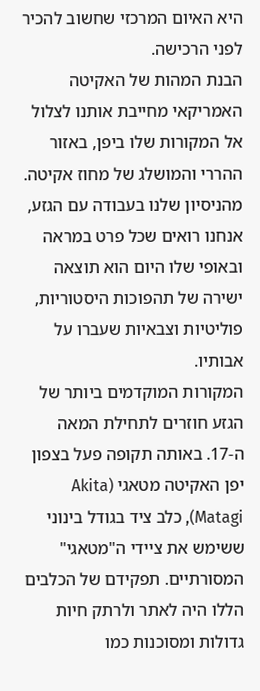היא האיום המרכזי שחשוב להכיר לפני הרכישה.
הבנת המהות של האקיטה האמריקאי מחייבת אותנו לצלול אל המקורות שלו ביפן, באזור ההררי והמושלג של מחוז אקיטה. מהניסיון שלנו בעבודה עם הגזע, אנחנו רואים שכל פרט במראה ובאופי שלו היום הוא תוצאה ישירה של תהפוכות היסטוריות, פוליטיות וצבאיות שעברו על אבותיו.
המקורות המוקדמים ביותר של הגזע חוזרים לתחילת המאה ה-17. באותה תקופה פעל בצפון יפן האקיטה מטאגי (Akita Matagi), כלב ציד בגודל בינוני ששימש את ציידי ה"מטאגי" המסורתיים. תפקידם של הכלבים הללו היה לאתר ולרתק חיות גדולות ומסוכנות כמו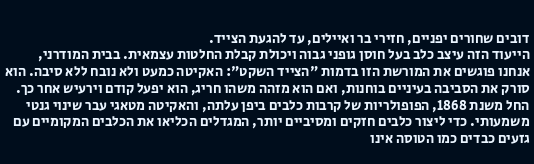דובים שחורים יפניים, חזירי בר ואיילים, עד להגעת הצייד.
הייעוד הזה עיצב כלב בעל חוסן גופני גבוה ויכולת קבלת החלטות עצמאית. בבית המודרני, אנחנו פוגשים את המורשת הזו בדמות "הצייד השקט": האקיטה כמעט ולא נובח ללא סיבה. הוא סורק את הסביבה בעיניים בוחנות, ואם הוא מזהה משהו חריג, הוא יפעל קודם וירעיש אחר כך.
החל משנת 1868, הפופולריות של קרבות כלבים ביפן עלתה, והאקיטה מטאגי עבר שינוי גנטי משמעותי. כדי ליצור כלבים חזקים ומסיביים יותר, המגדלים הכליאו את הכלבים המקומיים עם גזעים כבדים כמו הטוסה אינו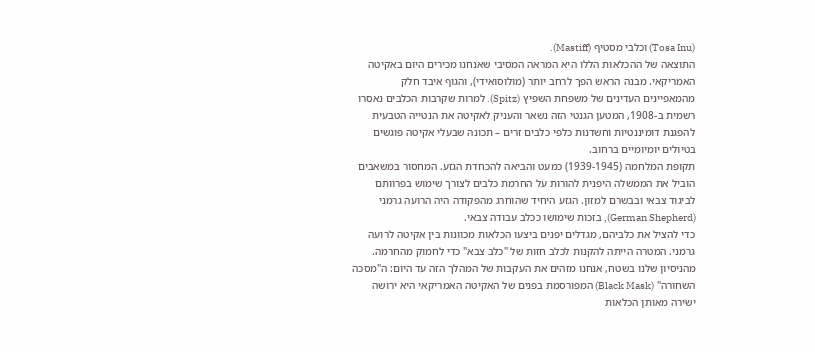(Tosa Inu) וכלבי מסטיף (Mastiff).
התוצאה של ההכלאות הללו היא המראה המסיבי שאנחנו מכירים היום באקיטה האמריקאי. מבנה הראש הפך לרחב יותר (מולוסואידי), והגוף איבד חלק מהמאפיינים העדינים של משפחת השפיץ (Spitz). למרות שקרבות הכלבים נאסרו רשמית ב-1908, המטען הגנטי הזה נשאר והעניק לאקיטה את הנטייה הטבעית להפגנת דומיננטיות וחשדנות כלפי כלבים זרים – תכונה שבעלי אקיטה פוגשים בטיולים יומיומיים ברחוב.
תקופת המלחמה (1939-1945) כמעט והביאה להכחדת הגזע. המחסור במשאבים הוביל את הממשלה היפנית להורות על החרמת כלבים לצורך שימוש בפרוותם לביגוד צבאי ובבשרם למזון. הגזע היחיד שהוחרג מהפקודה היה הרועה גרמני (German Shepherd), בזכות שימושו ככלב עבודה צבאי.
כדי להציל את כלביהם, מגדלים יפנים ביצעו הכלאות מכוונות בין אקיטה לרועה גרמני. המטרה הייתה להקנות לכלב חזות של "כלב צבא" כדי לחמוק מהחרמה. מהניסיון שלנו בשטח, אנחנו מזהים את העקבות של המהלך הזה עד היום: ה"מסכה השחורה" (Black Mask) המפורסמת בפנים של האקיטה האמריקאי היא ירושה ישירה מאותן הכלאות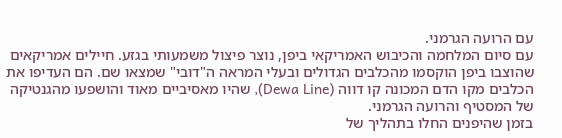עם הרועה הגרמני.
עם סיום המלחמה והכיבוש האמריקאי ביפן, נוצר פיצול משמעותי בגזע. חיילים אמריקאים שהוצבו ביפן הוקסמו מהכלבים הגדולים ובעלי המראה ה"דובי" שמצאו שם. הם העדיפו את הכלבים מקו הדם המכונה קו דווה (Dewa Line), שהיו מאסיביים מאוד והושפעו מהגנטיקה של המסטיף והרועה הגרמני.
בזמן שהיפנים החלו בתהליך של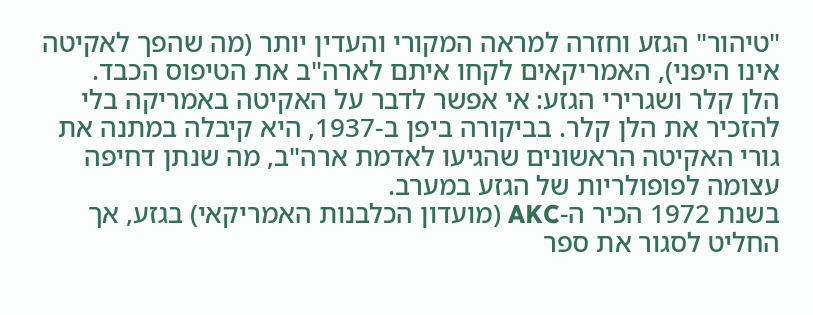"טיהור" הגזע וחזרה למראה המקורי והעדין יותר (מה שהפך לאקיטה אינו היפני), האמריקאים לקחו איתם לארה"ב את הטיפוס הכבד.
הלן קלר ושגרירי הגזע: אי אפשר לדבר על האקיטה באמריקה בלי להזכיר את הלן קלר. בביקורה ביפן ב-1937, היא קיבלה במתנה את גורי האקיטה הראשונים שהגיעו לאדמת ארה"ב, מה שנתן דחיפה עצומה לפופולריות של הגזע במערב.
בשנת 1972 הכיר ה-AKC (מועדון הכלבנות האמריקאי) בגזע, אך החליט לסגור את ספר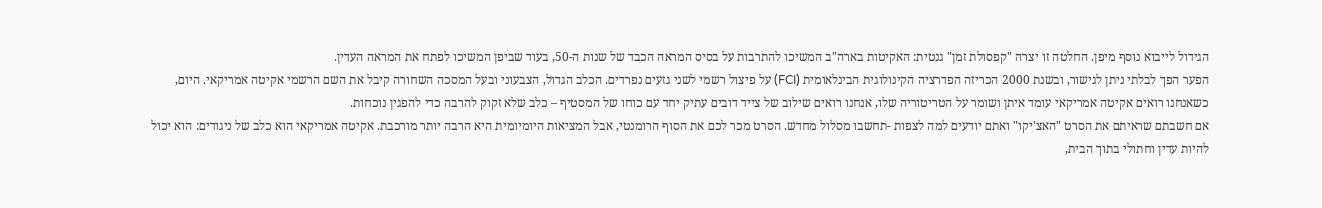הגידול לייבוא נוסף מיפן. החלטה זו יצרה "קפסולת זמן" גנטית: האקיטות בארה"ב המשיכו להתרבות על בסיס המראה הכבד של שנות ה-50, בעוד שביפן המשיכו לפתח את המראה העדין.
הפער הפך לבלתי ניתן לגישור, ובשנת 2000 הכריזה הפדרציה הקינולוגית הבינלאומית (FCI) על פיצול רשמי לשני גזעים נפרדים. הכלב הגדול, הצבעוני ובעל המסכה השחורה קיבל את השם הרשמי אקיטה אמריקאי. היום, כשאנחנו רואים אקיטה אמריקאי עומד איתן ושומר על הטריטוריה שלו, אנחנו רואים שילוב של צייד דובים עתיק יחד עם כוחו של המסטיף – כלב שלא זקוק להרבה כדי להפגין נוכחות.
אם חשבתם שראיתם את הסרט "האצ'יקו" ואתם יודעים למה לצפות -תחשבו מסלול מחדש. הסרט מכר לכם את הסוף הרומנטי, אבל המציאות היומיומית היא הרבה יותר מורכבת. אקיטה אמריקאי הוא כלב של ניגודים: הוא יכול להיות עדין וחתולי בתוך הבית,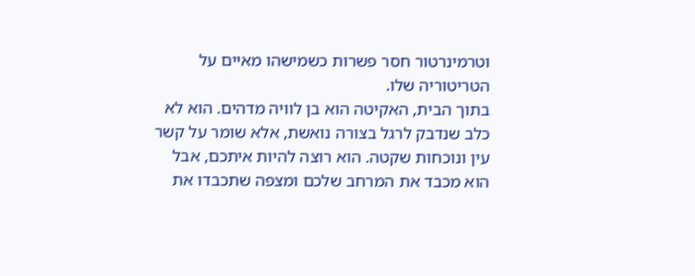וטרמינרטור חסר פשרות כשמישהו מאיים על הטריטוריה שלו.
בתוך הבית, האקיטה הוא בן לוויה מדהים. הוא לא כלב שנדבק לרגל בצורה נואשת, אלא שומר על קשר עין ונוכחות שקטה. הוא רוצה להיות איתכם, אבל הוא מכבד את המרחב שלכם ומצפה שתכבדו את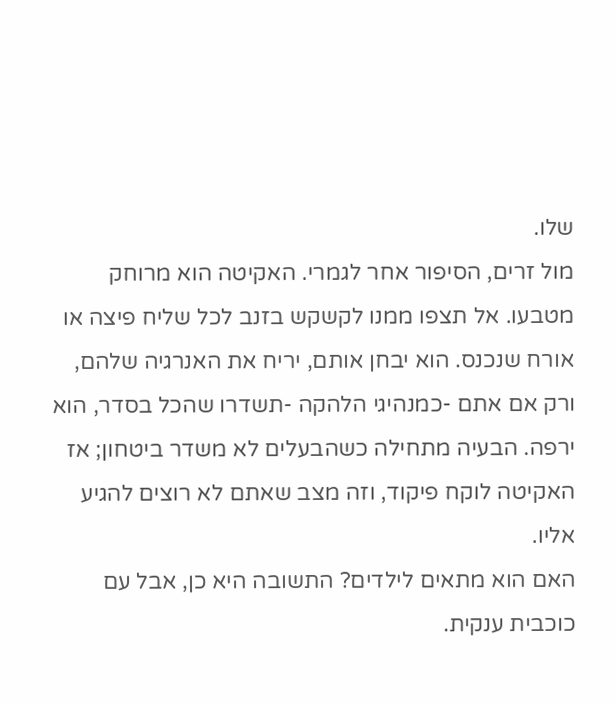שלו.
מול זרים, הסיפור אחר לגמרי. האקיטה הוא מרוחק מטבעו. אל תצפו ממנו לקשקש בזנב לכל שליח פיצה או אורח שנכנס. הוא יבחן אותם, יריח את האנרגיה שלהם, ורק אם אתם -כמנהיגי הלהקה -תשדרו שהכל בסדר, הוא ירפה. הבעיה מתחילה כשהבעלים לא משדר ביטחון; אז האקיטה לוקח פיקוד, וזה מצב שאתם לא רוצים להגיע אליו.
האם הוא מתאים לילדים? התשובה היא כן, אבל עם כוכבית ענקית.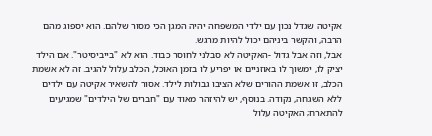אקיטה שגדל נכון עם ילדי המשפחה יהיה המגן הכי מסור שלהם. הוא יספוג מהם הרבה, והקשר ביניהם יכול להיות מרגש.
אבל, וזה אבל גדול -האקיטה לא סבלני לחוסר כבוד. הוא לא "בייביסיטר". אם הילד יציק לו, ימשוך לו באוזניים או יפריע לו בזמן האוכל, הכלב עלול להגיב. זה לא אשמת הכלב, זו אשמת ההורים שלא הציבו גבולות לילד. אסור להשאיר אקיטה עם ילדים ללא השגחה, נקודה. בנוסף, יש להיזהר מאוד עם "חברים של הילדים" שמגיעים להתארח; האקיטה עלול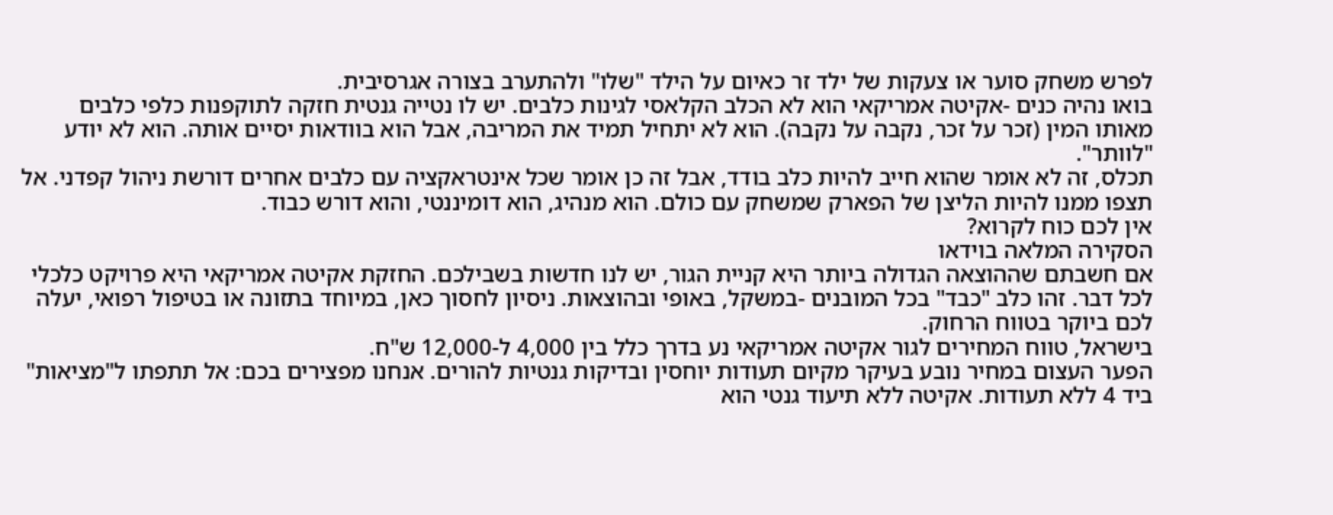לפרש משחק סוער או צעקות של ילד זר כאיום על הילד "שלו" ולהתערב בצורה אגרסיבית.
בואו נהיה כנים -אקיטה אמריקאי הוא לא הכלב הקלאסי לגינות כלבים. יש לו נטייה גנטית חזקה לתוקפנות כלפי כלבים מאותו המין (זכר על זכר, נקבה על נקבה). הוא לא יתחיל תמיד את המריבה, אבל הוא בוודאות יסיים אותה. הוא לא יודע "לוותר".
תכלס, זה לא אומר שהוא חייב להיות כלב בודד, אבל זה כן אומר שכל אינטראקציה עם כלבים אחרים דורשת ניהול קפדני. אל תצפו ממנו להיות הליצן של הפארק שמשחק עם כולם. הוא מנהיג, הוא דומיננטי, והוא דורש כבוד.
אין לכם כוח לקרוא?
הסקירה המלאה בוידאו
אם חשבתם שההוצאה הגדולה ביותר היא קניית הגור, יש לנו חדשות בשבילכם. החזקת אקיטה אמריקאי היא פרויקט כלכלי לכל דבר. זהו כלב "כבד" בכל המובנים -במשקל, באופי ובהוצאות. ניסיון לחסוך כאן, במיוחד בתזונה או בטיפול רפואי, יעלה לכם ביוקר בטווח הרחוק.
בישראל, טווח המחירים לגור אקיטה אמריקאי נע בדרך כלל בין 4,000 ל-12,000 ש"ח.
הפער העצום במחיר נובע בעיקר מקיום תעודות יוחסין ובדיקות גנטיות להורים. אנחנו מפצירים בכם: אל תתפתו ל"מציאות" ביד 4 ללא תעודות. אקיטה ללא תיעוד גנטי הוא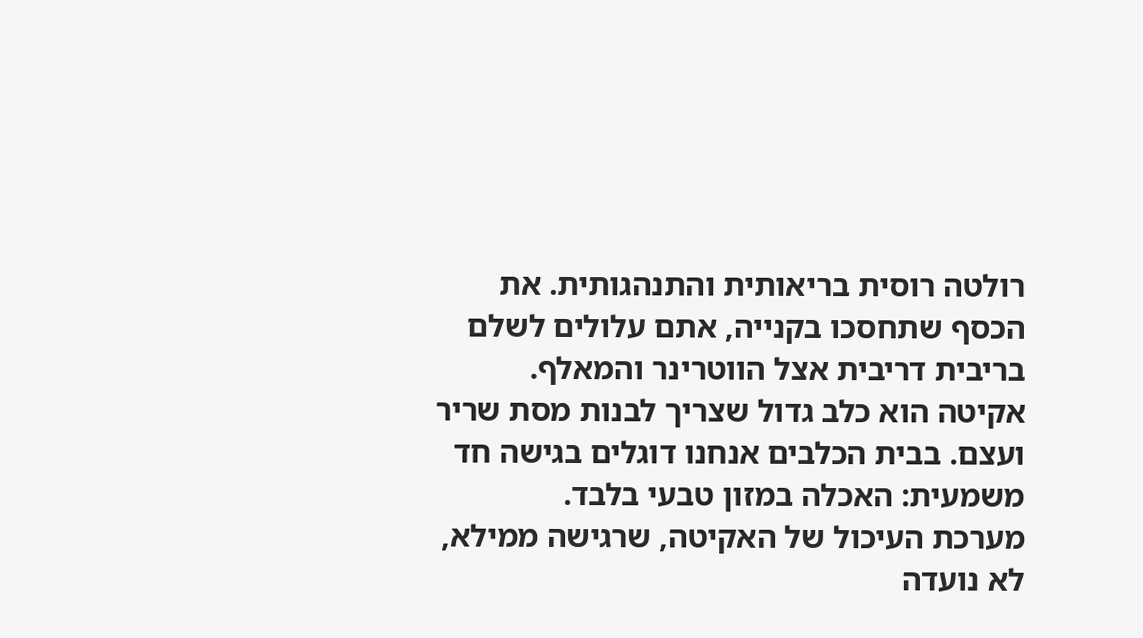רולטה רוסית בריאותית והתנהגותית. את הכסף שתחסכו בקנייה, אתם עלולים לשלם בריבית דריבית אצל הווטרינר והמאלף.
אקיטה הוא כלב גדול שצריך לבנות מסת שריר ועצם. בבית הכלבים אנחנו דוגלים בגישה חד משמעית: האכלה במזון טבעי בלבד.
מערכת העיכול של האקיטה, שרגישה ממילא, לא נועדה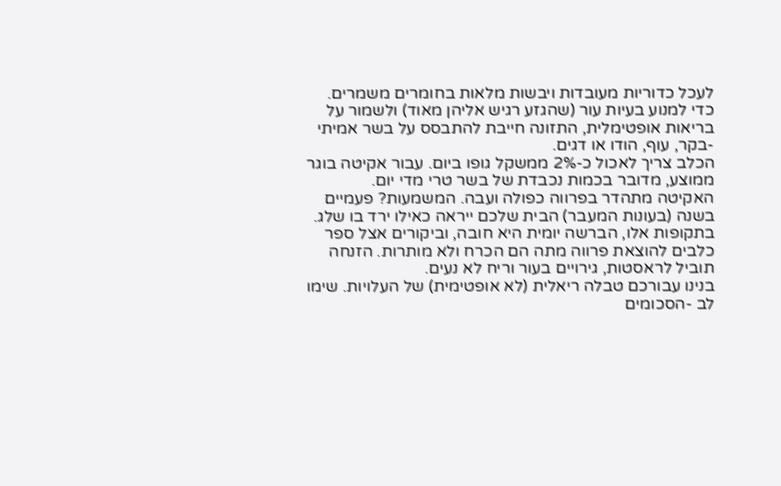לעכל כדוריות מעובדות ויבשות מלאות בחומרים משמרים. כדי למנוע בעיות עור (שהגזע רגיש אליהן מאוד) ולשמור על בריאות אופטימלית, התזונה חייבת להתבסס על בשר אמיתי -בקר, עוף, הודו או דגים.
הכלב צריך לאכול כ-2% ממשקל גופו ביום. עבור אקיטה בוגר ממוצע, מדובר בכמות נכבדת של בשר טרי מדי יום.
האקיטה מתהדר בפרווה כפולה ועבה. המשמעות? פעמיים בשנה (בעונות המעבר) הבית שלכם ייראה כאילו ירד בו שלג. בתקופות אלו, הברשה יומית היא חובה, וביקורים אצל ספר כלבים להוצאת פרווה מתה הם הכרח ולא מותרות. הזנחה תוביל לראסטות, גירויים בעור וריח לא נעים.
בנינו עבורכם טבלה ריאלית (לא אופטימית) של העלויות. שימו לב -הסכומים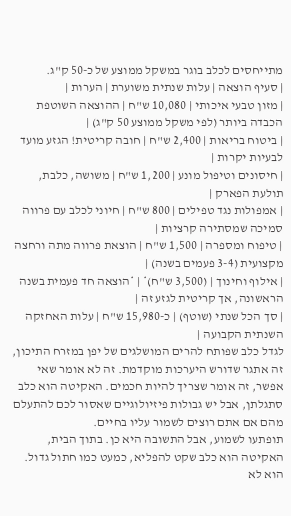מתייחסים לכלב בוגר במשקל ממוצע של כ-50 ק"ג.
| סעיף הוצאה | עלות שנתית משוערת | הערות |
| מזון טבעי איכותי | 10,080 ש"ח | ההוצאה השוטפת הכבדה ביותר (לפי משקל ממוצע 50 ק"ג) |
| ביטוח בריאות | 2,400 ש"ח | חובה קריטית! הגזע מועד לבעיות יקרות |
| חיסונים וטיפול מונע | 1,200 ש"ח | משושה, כלבת, תולעת הפארק |
| אמפולות נגד טפילים | 800 ש"ח | חיוני לכלב עם פרווה סמיכה שמסתירה קרציות |
| טיפוח ומספרה | 1,500 ש"ח | הוצאת פרווה מתה ורחצה מקצועית (3-4 פעמים בשנה) |
| אילוף וחינוך | (3,500 ש"ח)* | *הוצאה חד פעמית בשנה הראשונה, אך קריטית לגזע זה |
| סך הכל שנתי (שוטף) | כ-15,980 ש"ח | עלות האחזקה השנתית הקבועה |
לגדל כלב שפותח להרים המושלגים של יפן במזרח התיכון, זה אתגר שדורש היערכות מוקדמת. זה לא אומר שאי אפשר, זה אומר שצריך להיות חכמים. האקיטה הוא כלב סתגלתן, אבל יש גבולות פיזיולוגיים שאסור לכם להתעלם מהם אם אתם רוצים לשמור עליו בחיים.
תופתעו לשמוע, אבל התשובה היא כן. בתוך הבית, האקיטה הוא כלב שקט להפליא, כמעט כמו חתול גדול. הוא לא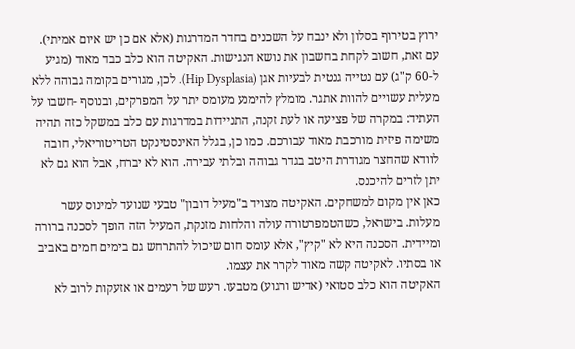ירוץ בטירוף בסלון ולא ינבח על השכנים בחדר המדרגות (אלא אם כן יש איום אמיתי). עם זאת, חשוב לקחת בחשבון את נושא הנגישות. האקיטה הוא כלב כבד מאוד (מגיע ל-60 ק"ג) עם נטייה גנטית לבעיות אגן (Hip Dysplasia). לכן, מגורים בקומה גבוהה ללא מעלית עשויים להוות אתגר. מומלץ להימנע מעומס יתר על המפרקים, ובנוסף -חשבו על העתיד: במקרה של פציעה או לעת זקנה, התניידות במדרגות עם כלב במשקל כזה תהיה משימה פיזית מורכבת מאוד עבורכם. כמו כן, בגלל האינסטינקט הטריטוריאלי, חובה לוודא שהחצר מגודרת היטב בגדר גבוהה ובלתי עבירה. הוא לא יברח, אבל הוא גם לא יתן לזרים להיכנס.
כאן אין מקום למשחקים. האקיטה מצויד ב"מעיל דובון" טבעי שנועד למינוס עשר מעלות. בישראל, כשהטמפרטורה עולה והלחות מזנקת, המעיל הזה הופך לסכנה ברורה ומיידית. הסכנה היא לא "קיץ", אלא עומס חום שיכול להתרחש גם בימים חמים באביב או בסתיו. לאקיטה קשה מאוד לקרר את עצמו.
האקיטה הוא כלב סטואי (אדיש ורגוע) מטבעו. רעש של רעמים או אזעקות לרוב לא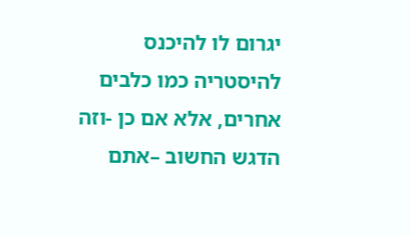יגרום לו להיכנס להיסטריה כמו כלבים אחרים, אלא אם כן -וזה הדגש החשוב –אתם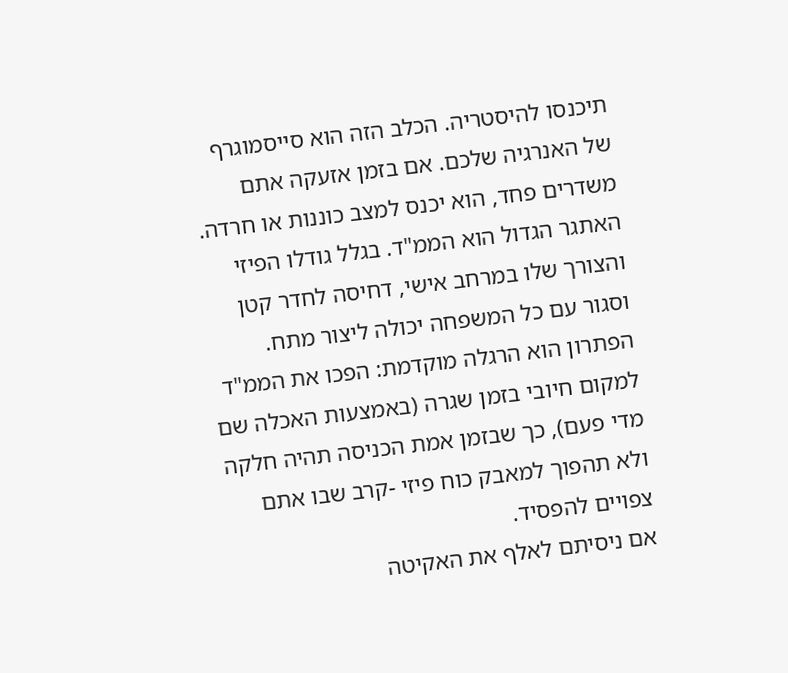תיכנסו להיסטריה. הכלב הזה הוא סייסמוגרף של האנרגיה שלכם. אם בזמן אזעקה אתם משדרים פחד, הוא יכנס למצב כוננות או חרדה. האתגר הגדול הוא הממ"ד. בגלל גודלו הפיזי והצורך שלו במרחב אישי, דחיסה לחדר קטן וסגור עם כל המשפחה יכולה ליצור מתח. הפתרון הוא הרגלה מוקדמת: הפכו את הממ"ד למקום חיובי בזמן שגרה (באמצעות האכלה שם מדי פעם), כך שבזמן אמת הכניסה תהיה חלקה ולא תהפוך למאבק כוח פיזי -קרב שבו אתם צפויים להפסיד.
אם ניסיתם לאלף את האקיטה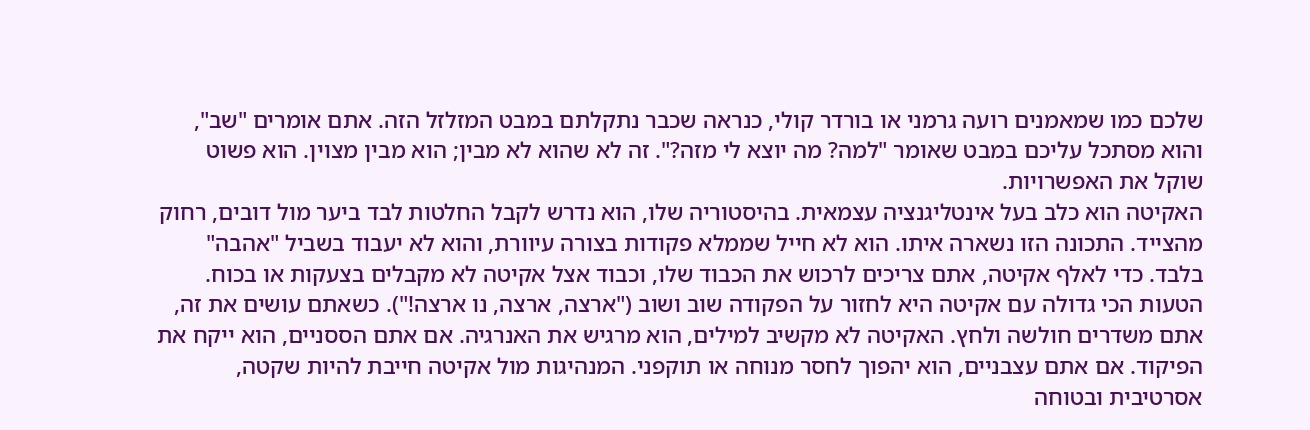שלכם כמו שמאמנים רועה גרמני או בורדר קולי, כנראה שכבר נתקלתם במבט המזלזל הזה. אתם אומרים "שב", והוא מסתכל עליכם במבט שאומר "למה? מה יוצא לי מזה?". זה לא שהוא לא מבין; הוא מבין מצוין. הוא פשוט שוקל את האפשרויות.
האקיטה הוא כלב בעל אינטליגנציה עצמאית. בהיסטוריה שלו, הוא נדרש לקבל החלטות לבד ביער מול דובים, רחוק מהצייד. התכונה הזו נשארה איתו. הוא לא חייל שממלא פקודות בצורה עיוורת, והוא לא יעבוד בשביל "אהבה" בלבד. כדי לאלף אקיטה, אתם צריכים לרכוש את הכבוד שלו, וכבוד אצל אקיטה לא מקבלים בצעקות או בכוח.
הטעות הכי גדולה עם אקיטה היא לחזור על הפקודה שוב ושוב ("ארצה, ארצה, נו ארצה!"). כשאתם עושים את זה, אתם משדרים חולשה ולחץ. האקיטה לא מקשיב למילים, הוא מרגיש את האנרגיה. אם אתם הססניים, הוא ייקח את הפיקוד. אם אתם עצבניים, הוא יהפוך לחסר מנוחה או תוקפני. המנהיגות מול אקיטה חייבת להיות שקטה, אסרטיבית ובטוחה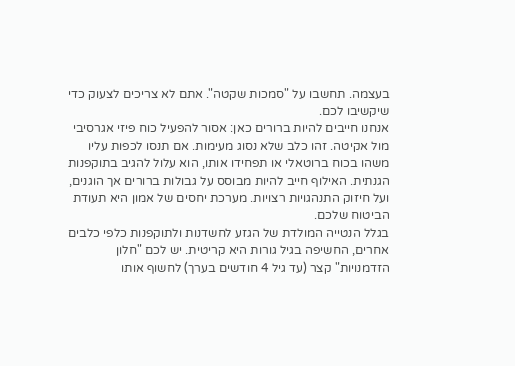בעצמה. תחשבו על "סמכות שקטה". אתם לא צריכים לצעוק כדי שיקשיבו לכם.
אנחנו חייבים להיות ברורים כאן: אסור להפעיל כוח פיזי אגרסיבי מול אקיטה. זהו כלב שלא נסוג מעימות. אם תנסו לכפות עליו משהו בכוח ברוטאלי או תפחידו אותו, הוא עלול להגיב בתוקפנות הגנתית. האילוף חייב להיות מבוסס על גבולות ברורים אך הוגנים, ועל חיזוק התנהגויות רצויות. מערכת יחסים של אמון היא תעודת הביטוח שלכם.
בגלל הנטייה המולדת של הגזע לחשדנות ולתוקפנות כלפי כלבים אחרים, החשיפה בגיל גורות היא קריטית. יש לכם "חלון הזדמנויות" קצר (עד גיל 4 חודשים בערך) לחשוף אותו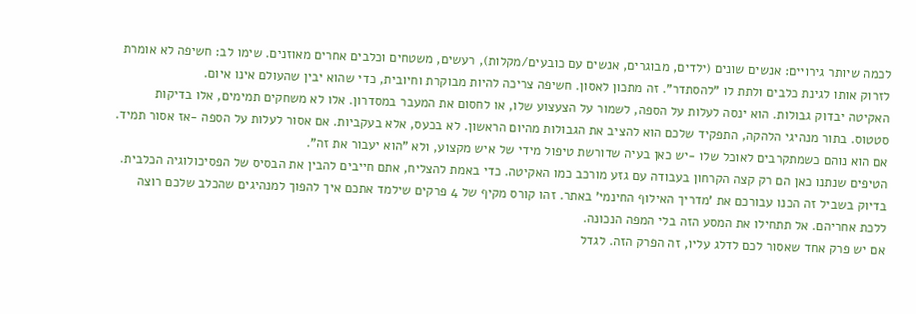לכמה שיותר גירויים: אנשים שונים (ילדים, מבוגרים, אנשים עם כובעים/מקלות), רעשים, משטחים וכלבים אחרים מאוזנים. שימו לב: חשיפה לא אומרת לזרוק אותו לגינת כלבים ולתת לו "להסתדר". זה מתכון לאסון. חשיפה צריכה להיות מבוקרת וחיובית, כדי שהוא יבין שהעולם אינו איום.
האקיטה יבדוק גבולות. הוא ינסה לעלות על הספה, לשמור על הצעצוע שלו, או לחסום את המעבר במסדרון. אלו לא משחקים תמימים, אלו בדיקות סטטוס. בתור מנהיגי הלהקה, התפקיד שלכם הוא להציב את הגבולות מהיום הראשון. לא בכעס, אלא בעקביות. אם אסור לעלות על הספה -אז אסור תמיד. אם הוא נוהם כשמתקרבים לאוכל שלו -יש כאן בעיה שדורשת טיפול מידי של איש מקצוע, ולא "הוא יעבור את זה".
הטיפים שנתנו כאן הם רק קצה הקרחון בעבודה עם גזע מורכב כמו האקיטה. כדי באמת להצליח, אתם חייבים להבין את הבסיס של הפסיכולוגיה הכלבית. בדיוק בשביל זה הכנו עבורכם את 'מדריך האילוף החינמי' באתר. זהו קורס מקיף של 4 פרקים שילמד אתכם איך להפוך למנהיגים שהכלב שלכם רוצה ללכת אחריהם. אל תתחילו את המסע הזה בלי המפה הנכונה.
אם יש פרק אחד שאסור לכם לדלג עליו, זה הפרק הזה. לגדל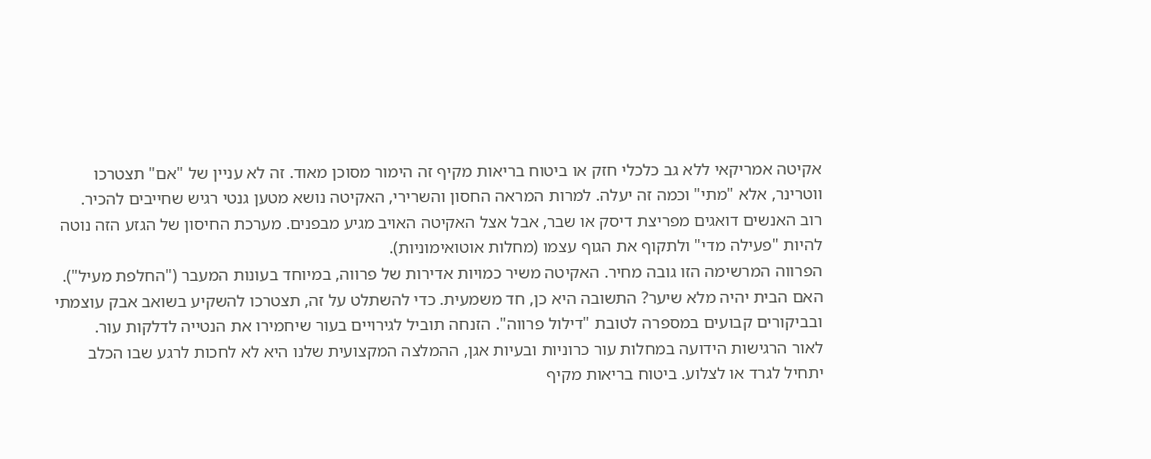אקיטה אמריקאי ללא גב כלכלי חזק או ביטוח בריאות מקיף זה הימור מסוכן מאוד. זה לא עניין של "אם" תצטרכו ווטרינר, אלא "מתי" וכמה זה יעלה. למרות המראה החסון והשרירי, האקיטה נושא מטען גנטי רגיש שחייבים להכיר.
רוב האנשים דואגים מפריצת דיסק או שבר, אבל אצל האקיטה האויב מגיע מבפנים. מערכת החיסון של הגזע הזה נוטה להיות "פעילה מדי" ולתקוף את הגוף עצמו (מחלות אוטואימוניות).
הפרווה המרשימה הזו גובה מחיר. האקיטה משיר כמויות אדירות של פרווה, במיוחד בעונות המעבר ("החלפת מעיל"). האם הבית יהיה מלא שיער? התשובה היא כן, חד משמעית. כדי להשתלט על זה, תצטרכו להשקיע בשואב אבק עוצמתי ובביקורים קבועים במספרה לטובת "דילול פרווה". הזנחה תוביל לגירויים בעור שיחמירו את הנטייה לדלקות עור.
לאור הרגישות הידועה במחלות עור כרוניות ובעיות אגן, ההמלצה המקצועית שלנו היא לא לחכות לרגע שבו הכלב יתחיל לגרד או לצלוע. ביטוח בריאות מקיף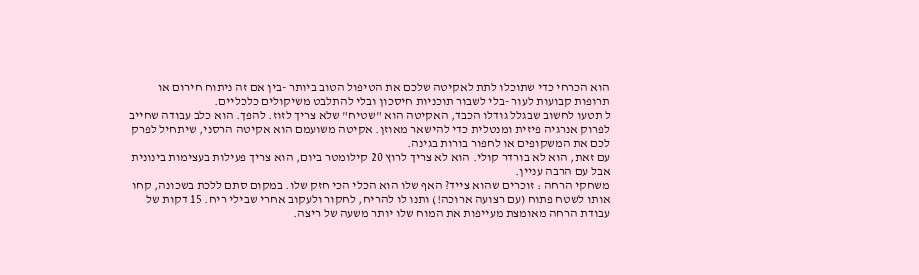הוא הכרחי כדי שתוכלו לתת לאקיטה שלכם את הטיפול הטוב ביותר -בין אם זה ניתוח חירום או תרופות קבועות לעור -בלי לשבור תוכניות חיסכון ובלי להתלבט משיקולים כלכליים.
ל תטעו לחשוב שבגלל גודלו הכבד, האקיטה הוא "שטיח" שלא צריך לזוז. להפך. הוא כלב עבודה שחייב לפרוק אנרגיה פיזית ומנטלית כדי להישאר מאוזן. אקיטה משועמם הוא אקיטה הרסני, שיתחיל לפרק לכם את המשקופים או לחפור בורות בגינה.
עם זאת, הוא לא בורדר קולי. הוא לא צריך לרוץ 20 קילומטר ביום, הוא צריך פעילות בעצימות בינונית אבל עם הרבה עניין.
משחקי הרחה : זוכרים שהוא צייד? האף שלו הוא הכלי הכי חזק שלו. במקום סתם ללכת בשכונה, קחו אותו לשטח פתוח (עם רצועה ארוכה!) ותנו לו להריח, לחקור ולעקוב אחרי שבילי ריח. 15 דקות של עבודת הרחה מאומצת מעייפות את המוח שלו יותר משעה של ריצה.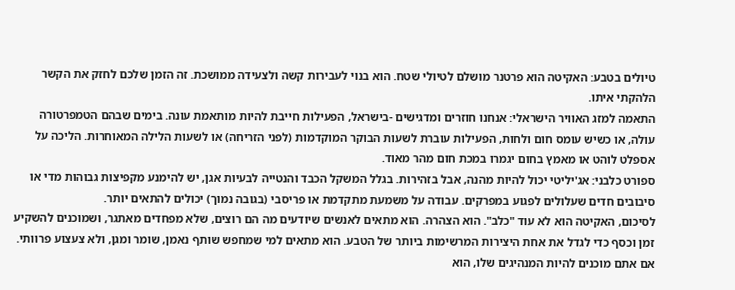טיולים בטבע: האקיטה הוא פרטנר מושלם לטיולי שטח. הוא בנוי לעבירות קשה ולצעידה ממושכת. זה הזמן שלכם לחזק את הקשר הלהקתי איתו.
התאמה למזג האוויר הישראלי: אנחנו חוזרים ומדגישים -בישראל, הפעילות חייבת להיות מותאמת עונה. בימים שבהם הטמפרטורה עולה, או כשיש עומס חום ולחות, הפעילות עוברת לשעות הבוקר המוקדמות (לפני הזריחה) או לשעות הלילה המאוחרות. הליכה על אספלט לוהט או מאמץ בחום יגמרו במכת חום מהר מאוד.
ספורט כלבני: אג'יליטי יכול להיות מהנה, אבל בזהירות. בגלל המשקל הכבד והנטייה לבעיות אגן, יש להימנע מקפיצות גבוהות מדי או סיבובים חדים שעלולים לפגוע במפרקים. עבודה על משמעת מתקדמת או פריסבי (בגובה נמוך) יכולים להתאים יותר.
לסיכום, האקיטה הוא לא עוד "כלב". הוא הצהרה. הוא מתאים לאנשים שיודעים מה הם רוצים, שלא מפחדים מאתגר, ושמוכנים להשקיע זמן וכסף כדי לגדל את אחת היצירות המרשימות ביותר של הטבע. הוא מתאים למי שמחפש שותף נאמן, שומר ומגן, ולא צעצוע פרוותי. אם אתם מוכנים להיות המנהיגים שלו, הוא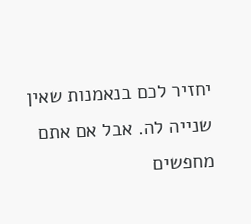יחזיר לכם בנאמנות שאין שנייה לה. אבל אם אתם מחפשים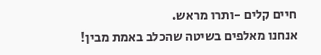חיים קלים -ותרו מראש.
אנחנו מאלפים בשיטה שהכלב באמת מבין!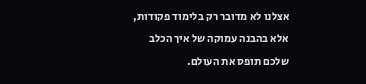אצלנו לא מדובר רק בלימוד פקודות, אלא בהבנה עמוקה של איך הכלב שלכם תופס את העולם.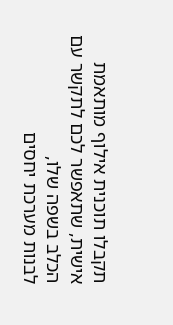תקבלו תוכנית אילוף מותאמת אישית, שתאפשר לכם לתקשר עם הכלב בשפה שלו,
לבנות מערכת יחסים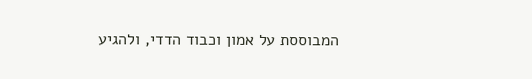המבוססת על אמון וכבוד הדדי, ולהגיע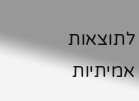לתוצאות אמיתיות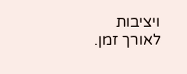ויציבות לאורך זמן.